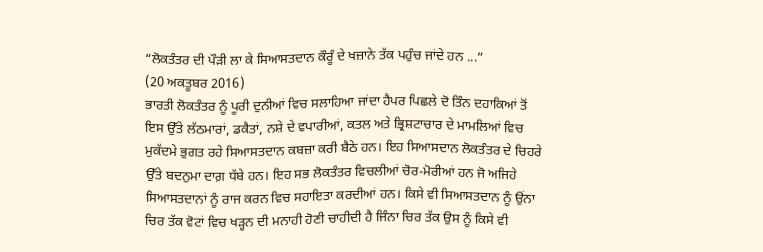“ਲੋਕਤੰਤਰ ਦੀ ਪੌੜੀ ਲਾ ਕੇ ਸਿਆਸਤਦਾਨ ਕੌਰੂੰ ਦੇ ਖਜ਼ਾਨੇ ਤੱਕ ਪਹੁੰਚ ਜਾਂਦੇ ਹਨ ...”
(20 ਅਕਤੂਬਰ 2016)
ਭਾਰਤੀ ਲੋਕਤੰਤਰ ਨੂੰ ਪੂਰੀ ਦੁਨੀਆਂ ਵਿਚ ਸਲਾਹਿਆ ਜਾਂਦਾ ਹੈਪਰ ਪਿਛਲੇ ਦੋ ਤਿੰਨ ਦਹਾਕਿਆਂ ਤੋਂ ਇਸ ਉੱਤੇ ਲੱਠਮਾਰਾਂ, ਡਕੈਤਾਂ, ਨਸ਼ੇ ਦੇ ਵਪਾਰੀਆਂ, ਕਤਲ ਅਤੇ ਭ੍ਰਿਸ਼ਟਾਚਾਰ ਦੇ ਮਾਮਲਿਆਂ ਵਿਚ ਮੁਕੱਦਮੇ ਭੁਗਤ ਰਹੇ ਸਿਆਸਤਦਾਨ ਕਬਜ਼ਾ ਕਰੀ ਬੈਠੇ ਹਨ। ਇਹ ਸਿਆਸਦਾਨ ਲੋਕਤੰਤਰ ਦੇ ਚਿਹਰੇ ਉੱਤੇ ਬਦਨੁਮਾ ਦਾਗ਼ ਧੱਬੇ ਹਨ। ਇਹ ਸਭ ਲੋਕਤੰਤਰ ਵਿਚਲੀਆਂ ਚੋਰ-ਮੋਰੀਆਂ ਹਨ ਜੋ ਅਜਿਹੇ ਸਿਆਸਤਦਾਨਾਂ ਨੂੰ ਰਾਜ ਕਰਨ ਵਿਚ ਸਹਾਇਤਾ ਕਰਦੀਆਂ ਹਨ। ਕਿਸੇ ਵੀ ਸਿਆਸਤਦਾਨ ਨੂੰ ਉਂਨਾ ਚਿਰ ਤੱਕ ਵੋਟਾਂ ਵਿਚ ਖੜ੍ਹਨ ਦੀ ਮਨਾਹੀ ਹੋਣੀ ਚਾਹੀਦੀ ਹੈ ਜਿੰਨਾ ਚਿਰ ਤੱਕ ਉਸ ਨੂੰ ਕਿਸੇ ਵੀ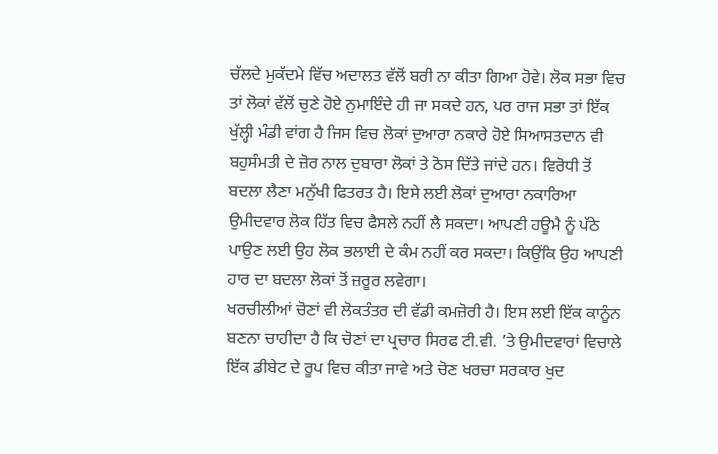ਚੱਲਦੇ ਮੁਕੱਦਮੇ ਵਿੱਚ ਅਦਾਲਤ ਵੱਲੋਂ ਬਰੀ ਨਾ ਕੀਤਾ ਗਿਆ ਹੋਵੇ। ਲੋਕ ਸਭਾ ਵਿਚ ਤਾਂ ਲੋਕਾਂ ਵੱਲੋਂ ਚੁਣੇ ਹੋਏ ਨੁਮਾਇੰਦੇ ਹੀ ਜਾ ਸਕਦੇ ਹਨ, ਪਰ ਰਾਜ ਸਭਾ ਤਾਂ ਇੱਕ ਖੁੱਲ੍ਹੀ ਮੰਡੀ ਵਾਂਗ ਹੈ ਜਿਸ ਵਿਚ ਲੋਕਾਂ ਦੁਆਰਾ ਨਕਾਰੇ ਹੋਏ ਸਿਆਸਤਦਾਨ ਵੀ ਬਹੁਸੰਮਤੀ ਦੇ ਜ਼ੋਰ ਨਾਲ ਦੁਬਾਰਾ ਲੋਕਾਂ ਤੇ ਠੋਸ ਦਿੱਤੇ ਜਾਂਦੇ ਹਨ। ਵਿਰੋਧੀ ਤੋਂ ਬਦਲਾ ਲੈਣਾ ਮਨੁੱਖੀ ਫਿਤਰਤ ਹੈ। ਇਸੇ ਲਈ ਲੋਕਾਂ ਦੁਆਰਾ ਨਕਾਰਿਆ ਉਮੀਦਵਾਰ ਲੋਕ ਹਿੱਤ ਵਿਚ ਫੈਸਲੇ ਨਹੀਂ ਲੈ ਸਕਦਾ। ਆਪਣੀ ਹਊਮੈ ਨੂੰ ਪੱਠੇ ਪਾਉਣ ਲਈ ਉਹ ਲੋਕ ਭਲਾਈ ਦੇ ਕੰਮ ਨਹੀਂ ਕਰ ਸਕਦਾ। ਕਿਉਂਕਿ ਉਹ ਆਪਣੀ ਹਾਰ ਦਾ ਬਦਲਾ ਲੋਕਾਂ ਤੋਂ ਜ਼ਰੂਰ ਲਵੇਗਾ।
ਖਰਚੀਲੀਆਂ ਚੋਣਾਂ ਵੀ ਲੋਕਤੰਤਰ ਦੀ ਵੱਡੀ ਕਮਜ਼ੋਰੀ ਹੈ। ਇਸ ਲਈ ਇੱਕ ਕਾਨੂੰਨ ਬਣਨਾ ਚਾਹੀਦਾ ਹੈ ਕਿ ਚੋਣਾਂ ਦਾ ਪ੍ਰਚਾਰ ਸਿਰਫ ਟੀ.ਵੀ. ’ਤੇ ਉਮੀਦਵਾਰਾਂ ਵਿਚਾਲੇ ਇੱਕ ਡੀਬੇਟ ਦੇ ਰੂਪ ਵਿਚ ਕੀਤਾ ਜਾਵੇ ਅਤੇ ਚੋਣ ਖਰਚਾ ਸਰਕਾਰ ਖੁਦ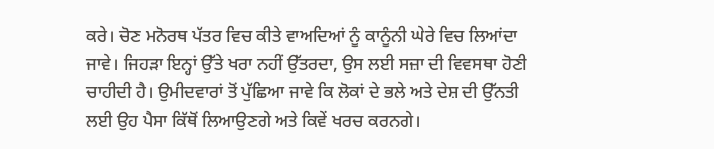ਕਰੇ। ਚੋਣ ਮਨੋਰਥ ਪੱਤਰ ਵਿਚ ਕੀਤੇ ਵਾਅਦਿਆਂ ਨੂੰ ਕਾਨੂੰਨੀ ਘੇਰੇ ਵਿਚ ਲਿਆਂਦਾ ਜਾਵੇ। ਜਿਹੜਾ ਇਨ੍ਹਾਂ ਉੱਤੇ ਖਰਾ ਨਹੀਂ ਉੱਤਰਦਾ, ਉਸ ਲਈ ਸਜ਼ਾ ਦੀ ਵਿਵਸਥਾ ਹੋਣੀ ਚਾਹੀਦੀ ਹੈ। ਉਮੀਦਵਾਰਾਂ ਤੋਂ ਪੁੱਛਿਆ ਜਾਵੇ ਕਿ ਲੋਕਾਂ ਦੇ ਭਲੇ ਅਤੇ ਦੇਸ਼ ਦੀ ਉੱਨਤੀ ਲਈ ਉਹ ਪੈਸਾ ਕਿੱਥੋਂ ਲਿਆਉਣਗੇ ਅਤੇ ਕਿਵੇਂ ਖਰਚ ਕਰਨਗੇ।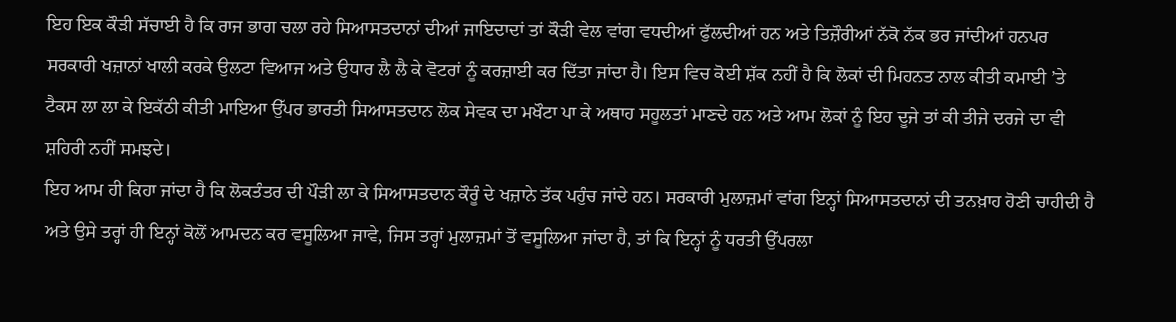ਇਹ ਇਕ ਕੌੜੀ ਸੱਚਾਈ ਹੈ ਕਿ ਰਾਜ ਭਾਗ ਚਲਾ ਰਹੇ ਸਿਆਸਤਦਾਨਾਂ ਦੀਆਂ ਜਾਇਦਾਦਾਂ ਤਾਂ ਕੌੜੀ ਵੇਲ ਵਾਂਗ ਵਧਦੀਆਂ ਫੁੱਲਦੀਆਂ ਹਨ ਅਤੇ ਤਿਜ਼ੌਰੀਆਂ ਨੱਕੋ ਨੱਕ ਭਰ ਜਾਂਦੀਆਂ ਹਨਪਰ ਸਰਕਾਰੀ ਖਜ਼ਾਨਾਂ ਖਾਲੀ ਕਰਕੇ ਉਲਟਾ ਵਿਆਜ ਅਤੇ ਉਧਾਰ ਲੈ ਲੈ ਕੇ ਵੋਟਰਾਂ ਨੂੰ ਕਰਜ਼ਾਈ ਕਰ ਦਿੱਤਾ ਜਾਂਦਾ ਹੈ। ਇਸ ਵਿਚ ਕੋਈ ਸ਼ੱਕ ਨਹੀਂ ਹੈ ਕਿ ਲੋਕਾਂ ਦੀ ਮਿਹਨਤ ਨਾਲ ਕੀਤੀ ਕਮਾਈ ’ਤੇ ਟੈਕਸ ਲਾ ਲਾ ਕੇ ਇਕੱਠੀ ਕੀਤੀ ਮਾਇਆ ਉੱਪਰ ਭਾਰਤੀ ਸਿਆਸਤਦਾਨ ਲੋਕ ਸੇਵਕ ਦਾ ਮਖੌਟਾ ਪਾ ਕੇ ਅਥਾਹ ਸਹੂਲਤਾਂ ਮਾਣਦੇ ਹਨ ਅਤੇ ਆਮ ਲੋਕਾਂ ਨੂੰ ਇਹ ਦੂਜੇ ਤਾਂ ਕੀ ਤੀਜੇ ਦਰਜੇ ਦਾ ਵੀ ਸ਼ਹਿਰੀ ਨਹੀਂ ਸਮਝਦੇ।
ਇਹ ਆਮ ਹੀ ਕਿਹਾ ਜਾਂਦਾ ਹੈ ਕਿ ਲੋਕਤੰਤਰ ਦੀ ਪੌੜੀ ਲਾ ਕੇ ਸਿਆਸਤਦਾਨ ਕੌਰੂੰ ਦੇ ਖਜ਼ਾਨੇ ਤੱਕ ਪਹੁੰਚ ਜਾਂਦੇ ਹਨ। ਸਰਕਾਰੀ ਮੁਲਾਜ਼ਮਾਂ ਵਾਂਗ ਇਨ੍ਹਾਂ ਸਿਆਸਤਦਾਨਾਂ ਦੀ ਤਨਖ਼ਾਹ ਹੋਣੀ ਚਾਹੀਦੀ ਹੈ ਅਤੇ ਉਸੇ ਤਰ੍ਹਾਂ ਹੀ ਇਨ੍ਹਾਂ ਕੋਲੋਂ ਆਮਦਨ ਕਰ ਵਸੂਲਿਆ ਜਾਵੇ, ਜਿਸ ਤਰ੍ਹਾਂ ਮੁਲਾਜ਼ਮਾਂ ਤੋਂ ਵਸੂਲਿਆ ਜਾਂਦਾ ਹੈ, ਤਾਂ ਕਿ ਇਨ੍ਹਾਂ ਨੂੰ ਧਰਤੀ ਉੱਪਰਲਾ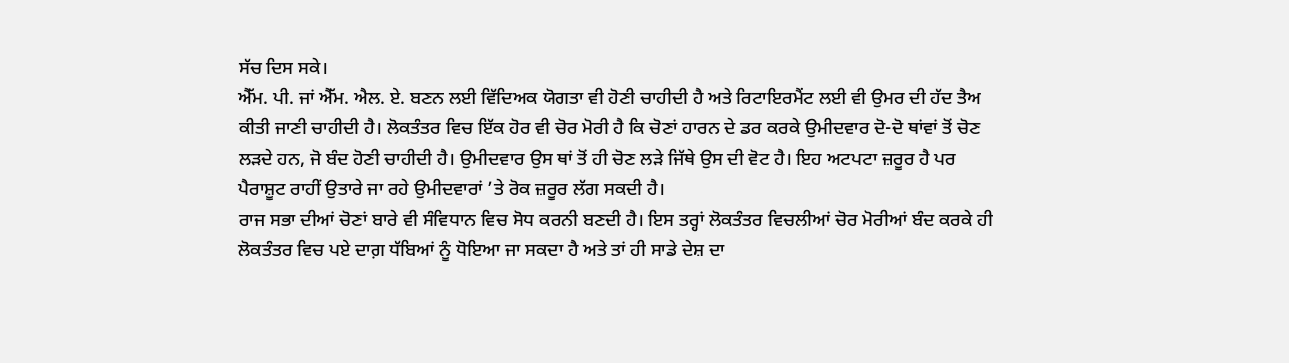ਸੱਚ ਦਿਸ ਸਕੇ।
ਐੱਮ. ਪੀ. ਜਾਂ ਐੱਮ. ਐਲ. ਏ. ਬਣਨ ਲਈ ਵਿੱਦਿਅਕ ਯੋਗਤਾ ਵੀ ਹੋਣੀ ਚਾਹੀਦੀ ਹੈ ਅਤੇ ਰਿਟਾਇਰਮੈਂਟ ਲਈ ਵੀ ਉਮਰ ਦੀ ਹੱਦ ਤੈਅ ਕੀਤੀ ਜਾਣੀ ਚਾਹੀਦੀ ਹੈ। ਲੋਕਤੰਤਰ ਵਿਚ ਇੱਕ ਹੋਰ ਵੀ ਚੋਰ ਮੋਰੀ ਹੈ ਕਿ ਚੋਣਾਂ ਹਾਰਨ ਦੇ ਡਰ ਕਰਕੇ ਉਮੀਦਵਾਰ ਦੋ-ਦੋ ਥਾਂਵਾਂ ਤੋਂ ਚੋਣ ਲੜਦੇ ਹਨ, ਜੋ ਬੰਦ ਹੋਣੀ ਚਾਹੀਦੀ ਹੈ। ਉਮੀਦਵਾਰ ਉਸ ਥਾਂ ਤੋਂ ਹੀ ਚੋਣ ਲੜੇ ਜਿੱਥੇ ਉਸ ਦੀ ਵੋਟ ਹੈ। ਇਹ ਅਟਪਟਾ ਜ਼ਰੂਰ ਹੈ ਪਰ ਪੈਰਾਸ਼ੂਟ ਰਾਹੀਂ ਉਤਾਰੇ ਜਾ ਰਹੇ ਉਮੀਦਵਾਰਾਂ ’ਤੇ ਰੋਕ ਜ਼ਰੂਰ ਲੱਗ ਸਕਦੀ ਹੈ।
ਰਾਜ ਸਭਾ ਦੀਆਂ ਚੋਣਾਂ ਬਾਰੇ ਵੀ ਸੰਵਿਧਾਨ ਵਿਚ ਸੋਧ ਕਰਨੀ ਬਣਦੀ ਹੈ। ਇਸ ਤਰ੍ਹਾਂ ਲੋਕਤੰਤਰ ਵਿਚਲੀਆਂ ਚੋਰ ਮੋਰੀਆਂ ਬੰਦ ਕਰਕੇ ਹੀ ਲੋਕਤੰਤਰ ਵਿਚ ਪਏ ਦਾਗ਼ ਧੱਬਿਆਂ ਨੂੰ ਧੋਇਆ ਜਾ ਸਕਦਾ ਹੈ ਅਤੇ ਤਾਂ ਹੀ ਸਾਡੇ ਦੇਸ਼ ਦਾ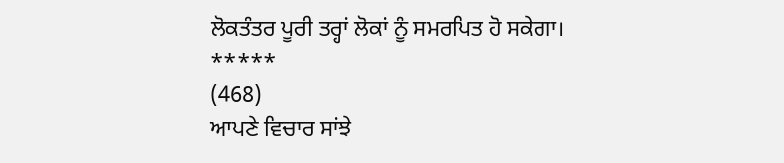ਲੋਕਤੰਤਰ ਪੂਰੀ ਤਰ੍ਹਾਂ ਲੋਕਾਂ ਨੂੰ ਸਮਰਪਿਤ ਹੋ ਸਕੇਗਾ।
*****
(468)
ਆਪਣੇ ਵਿਚਾਰ ਸਾਂਝੇ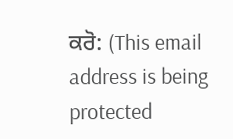ਕਰੋ: (This email address is being protected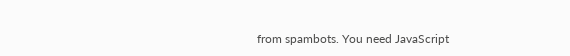from spambots. You need JavaScript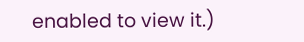enabled to view it.)